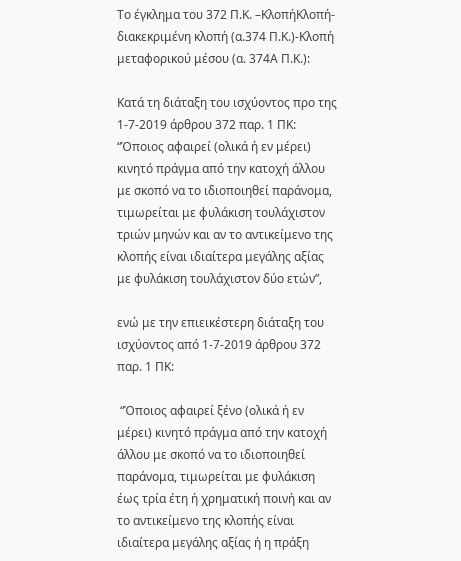Το έγκλημα του 372 Π.Κ. –ΚλοπήΚλοπή-διακεκριμένη κλοπή (α.374 Π.Κ.)-Κλοπή μεταφορικού μέσου (α. 374Α Π.Κ.):

Κατά τη διάταξη του ισχύοντος προ της 1-7-2019 άρθρου 372 παρ. 1 ΠΚ: “Όποιος αφαιρεί (ολικά ή εν μέρει) κινητό πράγμα από την κατοχή άλλου με σκοπό να το ιδιοποιηθεί παράνομα, τιμωρείται με φυλάκιση τουλάχιστον τριών μηνών και αν το αντικείμενο της κλοπής είναι ιδιαίτερα μεγάλης αξίας με φυλάκιση τουλάχιστον δύο ετών”,

ενώ με την επιεικέστερη διάταξη του ισχύοντος από 1-7-2019 άρθρου 372 παρ. 1 ΠΚ:

 “Όποιος αφαιρεί ξένο (ολικά ή εν μέρει) κινητό πράγμα από την κατοχή άλλου με σκοπό να το ιδιοποιηθεί παράνομα, τιμωρείται με φυλάκιση έως τρία έτη ή χρηματική ποινή και αν το αντικείμενο της κλοπής είναι ιδιαίτερα μεγάλης αξίας ή η πράξη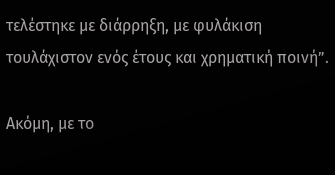τελέστηκε με διάρρηξη, με φυλάκιση τουλάχιστον ενός έτους και χρηματική ποινή”.

Ακόμη, με το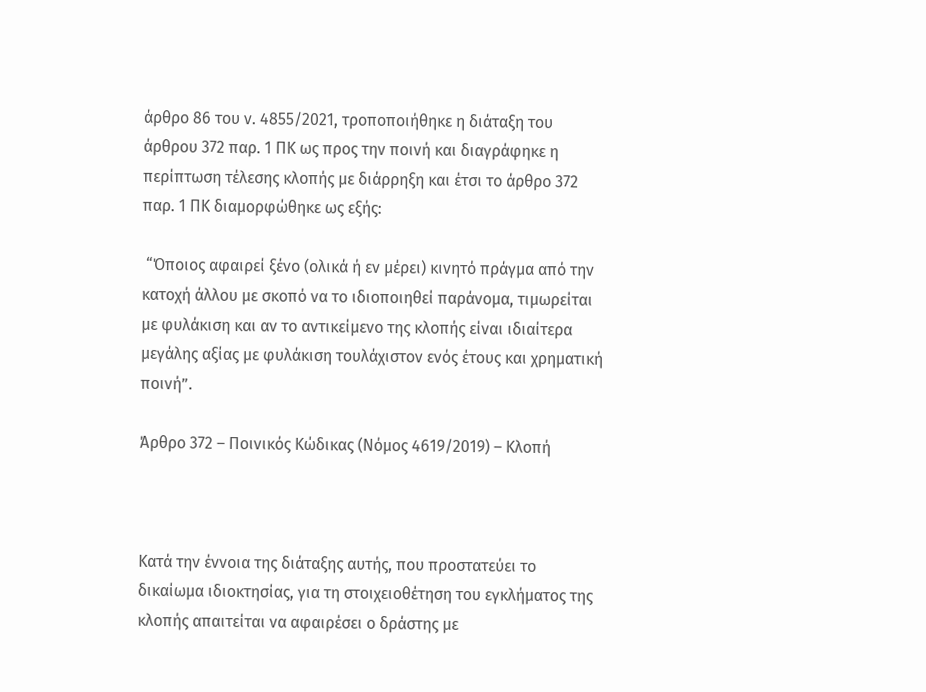άρθρο 86 του ν. 4855/2021, τροποποιήθηκε η διάταξη του άρθρου 372 παρ. 1 ΠΚ ως προς την ποινή και διαγράφηκε η περίπτωση τέλεσης κλοπής με διάρρηξη και έτσι το άρθρο 372 παρ. 1 ΠΚ διαμορφώθηκε ως εξής:

 “Όποιος αφαιρεί ξένο (ολικά ή εν μέρει) κινητό πράγμα από την κατοχή άλλου με σκοπό να το ιδιοποιηθεί παράνομα, τιμωρείται με φυλάκιση και αν το αντικείμενο της κλοπής είναι ιδιαίτερα μεγάλης αξίας με φυλάκιση τουλάχιστον ενός έτους και χρηματική ποινή”.

Άρθρο 372 – Ποινικός Κώδικας (Νόμος 4619/2019) – Κλοπή



Κατά την έννοια της διάταξης αυτής, που προστατεύει το δικαίωμα ιδιοκτησίας, για τη στοιχειοθέτηση του εγκλήματος της κλοπής απαιτείται να αφαιρέσει ο δράστης με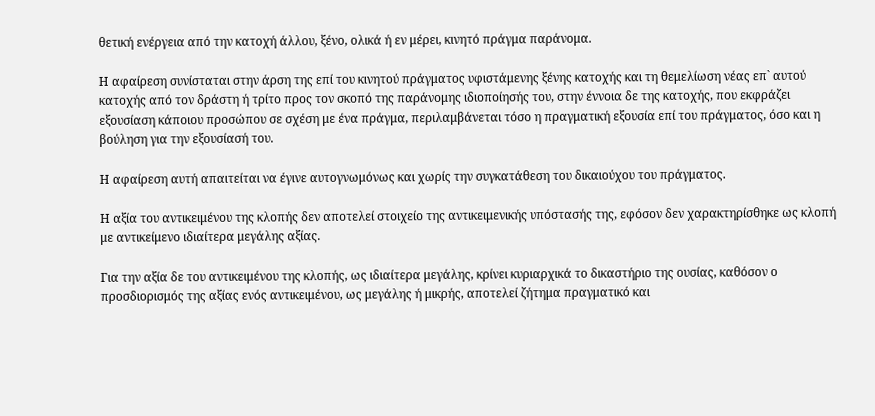θετική ενέργεια από την κατοχή άλλου, ξένο, ολικά ή εν μέρει, κινητό πράγμα παράνομα.

Η αφαίρεση συνίσταται στην άρση της επί του κινητού πράγματος υφιστάμενης ξένης κατοχής και τη θεμελίωση νέας επ` αυτού κατοχής από τον δράστη ή τρίτο προς τον σκοπό της παράνομης ιδιοποίησής του, στην έννοια δε της κατοχής, που εκφράζει εξουσίαση κάποιου προσώπου σε σχέση με ένα πράγμα, περιλαμβάνεται τόσο η πραγματική εξουσία επί του πράγματος, όσο και η βούληση για την εξουσίασή του.

Η αφαίρεση αυτή απαιτείται να έγινε αυτογνωμόνως και χωρίς την συγκατάθεση του δικαιούχου του πράγματος.

Η αξία του αντικειμένου της κλοπής δεν αποτελεί στοιχείο της αντικειμενικής υπόστασής της, εφόσον δεν χαρακτηρίσθηκε ως κλοπή με αντικείμενο ιδιαίτερα μεγάλης αξίας.

Για την αξία δε του αντικειμένου της κλοπής, ως ιδιαίτερα μεγάλης, κρίνει κυριαρχικά το δικαστήριο της ουσίας, καθόσον ο προσδιορισμός της αξίας ενός αντικειμένου, ως μεγάλης ή μικρής, αποτελεί ζήτημα πραγματικό και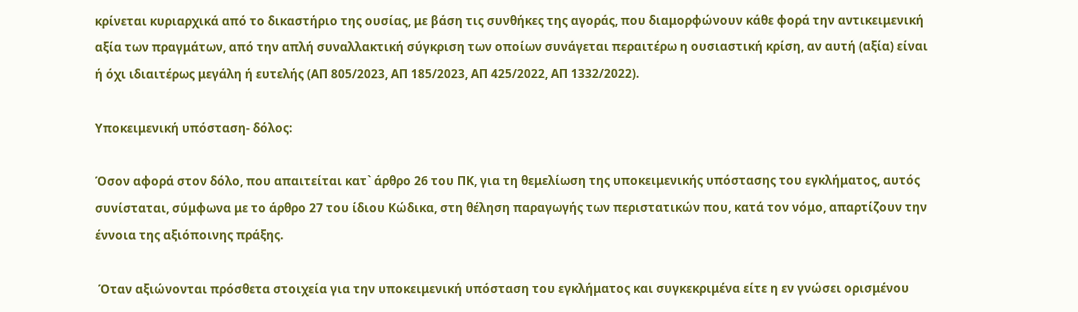κρίνεται κυριαρχικά από το δικαστήριο της ουσίας, με βάση τις συνθήκες της αγοράς, που διαμορφώνουν κάθε φορά την αντικειμενική αξία των πραγμάτων, από την απλή συναλλακτική σύγκριση των οποίων συνάγεται περαιτέρω η ουσιαστική κρίση, αν αυτή (αξία) είναι ή όχι ιδιαιτέρως μεγάλη ή ευτελής (ΑΠ 805/2023, ΑΠ 185/2023, ΑΠ 425/2022, ΑΠ 1332/2022).

Υποκειμενική υπόσταση- δόλος:

Όσον αφορά στον δόλο, που απαιτείται κατ` άρθρο 26 του ΠΚ, για τη θεμελίωση της υποκειμενικής υπόστασης του εγκλήματος, αυτός συνίσταται, σύμφωνα με το άρθρο 27 του ίδιου Κώδικα, στη θέληση παραγωγής των περιστατικών που, κατά τον νόμο, απαρτίζουν την έννοια της αξιόποινης πράξης.

 Όταν αξιώνονται πρόσθετα στοιχεία για την υποκειμενική υπόσταση του εγκλήματος και συγκεκριμένα είτε η εν γνώσει ορισμένου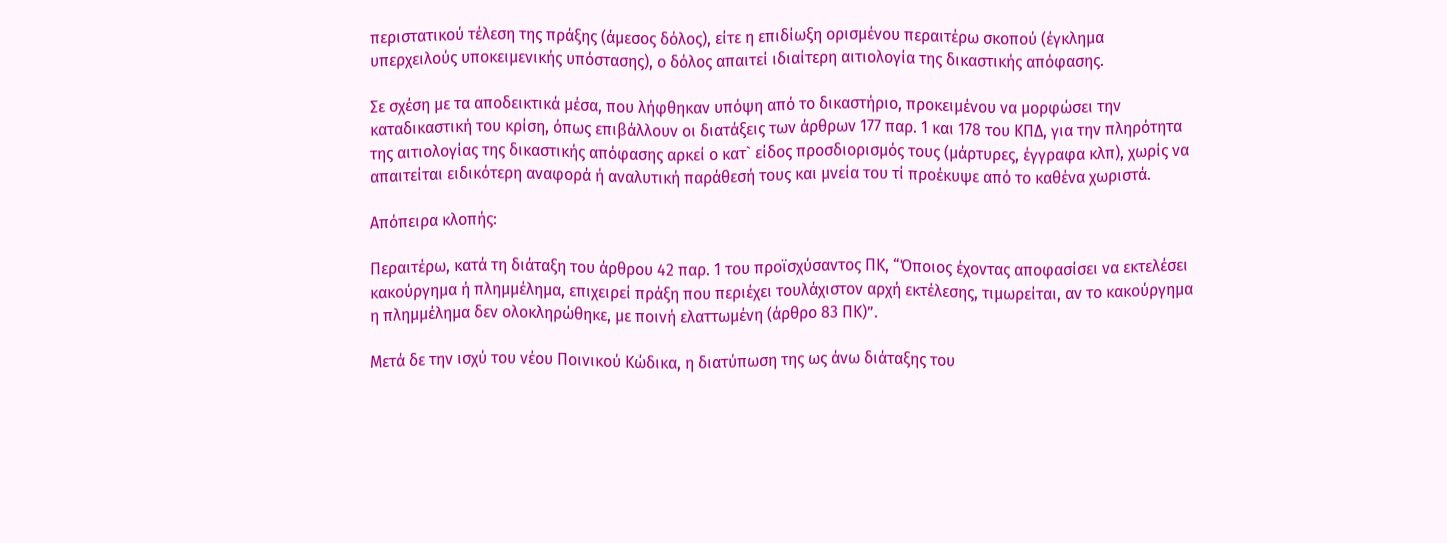περιστατικού τέλεση της πράξης (άμεσος δόλος), είτε η επιδίωξη ορισμένου περαιτέρω σκοπού (έγκλημα υπερχειλούς υποκειμενικής υπόστασης), ο δόλος απαιτεί ιδιαίτερη αιτιολογία της δικαστικής απόφασης.

Σε σχέση με τα αποδεικτικά μέσα, που λήφθηκαν υπόψη από το δικαστήριο, προκειμένου να μορφώσει την καταδικαστική του κρίση, όπως επιβάλλουν οι διατάξεις των άρθρων 177 παρ. 1 και 178 του ΚΠΔ, για την πληρότητα της αιτιολογίας της δικαστικής απόφασης αρκεί ο κατ` είδος προσδιορισμός τους (μάρτυρες, έγγραφα κλπ), χωρίς να απαιτείται ειδικότερη αναφορά ή αναλυτική παράθεσή τους και μνεία του τί προέκυψε από το καθένα χωριστά.

Απόπειρα κλοπής:

Περαιτέρω, κατά τη διάταξη του άρθρου 42 παρ. 1 του προϊσχύσαντος ΠΚ, “Όποιος έχοντας αποφασίσει να εκτελέσει κακούργημα ή πλημμέλημα, επιχειρεί πράξη που περιέχει τουλάχιστον αρχή εκτέλεσης, τιμωρείται, αν το κακούργημα η πλημμέλημα δεν ολοκληρώθηκε, με ποινή ελαττωμένη (άρθρο 83 ΠΚ)”.

Μετά δε την ισχύ του νέου Ποινικού Κώδικα, η διατύπωση της ως άνω διάταξης του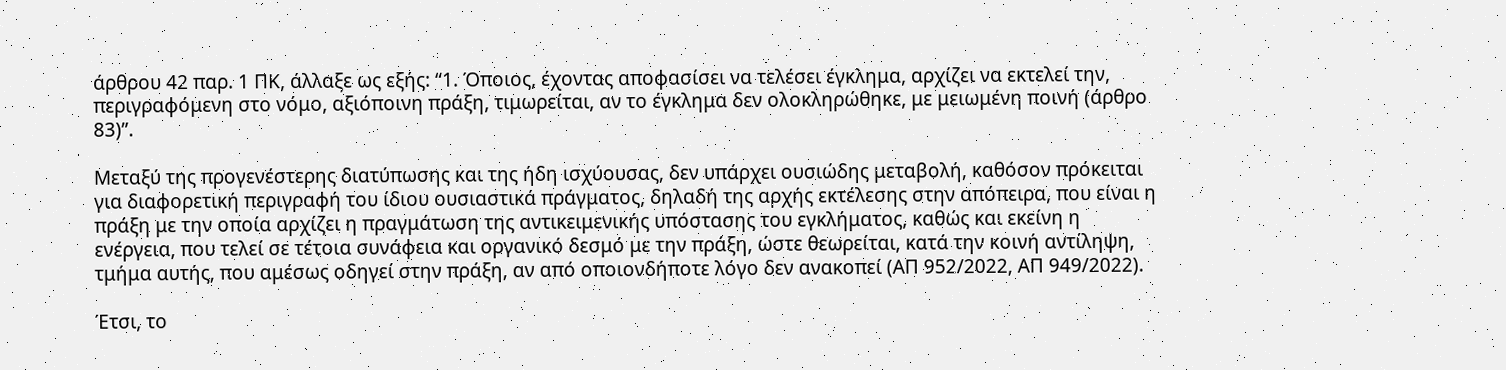άρθρου 42 παρ. 1 ΠΚ, άλλαξε ως εξής: “1. Όποιος, έχοντας αποφασίσει να τελέσει έγκλημα, αρχίζει να εκτελεί την, περιγραφόμενη στο νόμο, αξιόποινη πράξη, τιμωρείται, αν το έγκλημα δεν ολοκληρώθηκε, με μειωμένη ποινή (άρθρο 83)”.

Μεταξύ της προγενέστερης διατύπωσης και της ήδη ισχύουσας, δεν υπάρχει ουσιώδης μεταβολή, καθόσον πρόκειται για διαφορετική περιγραφή του ίδιου ουσιαστικά πράγματος, δηλαδή της αρχής εκτέλεσης στην απόπειρα, που είναι η πράξη με την οποία αρχίζει η πραγμάτωση της αντικειμενικής υπόστασης του εγκλήματος, καθώς και εκείνη η ενέργεια, που τελεί σε τέτοια συνάφεια και οργανικό δεσμό με την πράξη, ώστε θεωρείται, κατά την κοινή αντίληψη, τμήμα αυτής, που αμέσως οδηγεί στην πράξη, αν από οποιονδήποτε λόγο δεν ανακοπεί (ΑΠ 952/2022, ΑΠ 949/2022).

Έτσι, το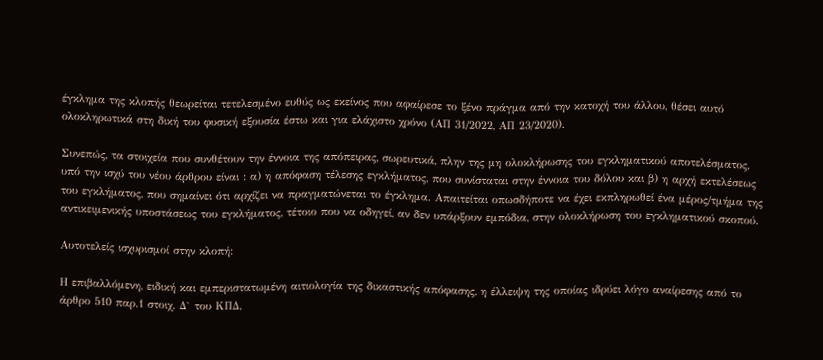έγκλημα της κλοπής θεωρείται τετελεσμένο ευθύς ως εκείνος που αφαίρεσε το ξένο πράγμα από την κατοχή του άλλου, θέσει αυτό ολοκληρωτικά στη δική του φυσική εξουσία έστω και για ελάχιστο χρόνο (ΑΠ 31/2022, ΑΠ 23/2020).

Συνεπώς, τα στοιχεία που συνθέτουν την έννοια της απόπειρας, σωρευτικά, πλην της μη ολοκλήρωσης του εγκληματικού αποτελέσματος, υπό την ισχύ του νέου άρθρου είναι : α) η απόφαση τέλεσης εγκλήματος, που συνίσταται στην έννοια του δόλου και β) η αρχή εκτελέσεως του εγκλήματος, που σημαίνει ότι αρχίζει να πραγματώνεται το έγκλημα. Απαιτείται οπωσδήποτε να έχει εκπληρωθεί ένα μέρος/τμήμα της αντικειμενικής υποστάσεως του εγκλήματος, τέτοιο που να οδηγεί, αν δεν υπάρξουν εμπόδια, στην ολοκλήρωση του εγκληματικού σκοπού.

Αυτοτελείς ισχυρισμοί στην κλοπή:

Η επιβαλλόμενη, ειδική και εμπεριστατωμένη αιτιολογία της δικαστικής απόφασης, η έλλειψη της οποίας ιδρύει λόγο αναίρεσης από το άρθρο 510 παρ.1 στοιχ. Δ` του ΚΠΔ,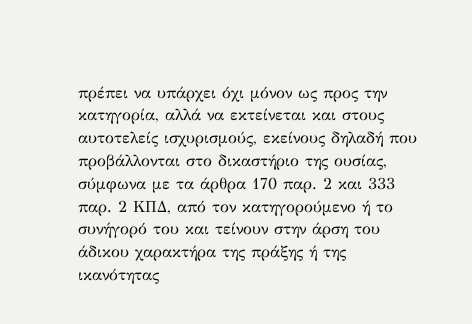πρέπει να υπάρχει όχι μόνον ως προς την κατηγορία, αλλά να εκτείνεται και στους αυτοτελείς ισχυρισμούς, εκείνους δηλαδή που προβάλλονται στο δικαστήριο της ουσίας, σύμφωνα με τα άρθρα 170 παρ. 2 και 333 παρ. 2 ΚΠΔ, από τον κατηγορούμενο ή το συνήγορό του και τείνουν στην άρση του άδικου χαρακτήρα της πράξης ή της ικανότητας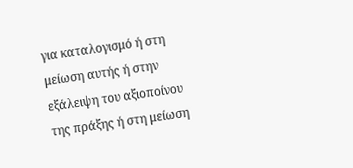για καταλογισμό ή στη μείωση αυτής ή στην εξάλειψη του αξιοποίνου της πράξης ή στη μείωση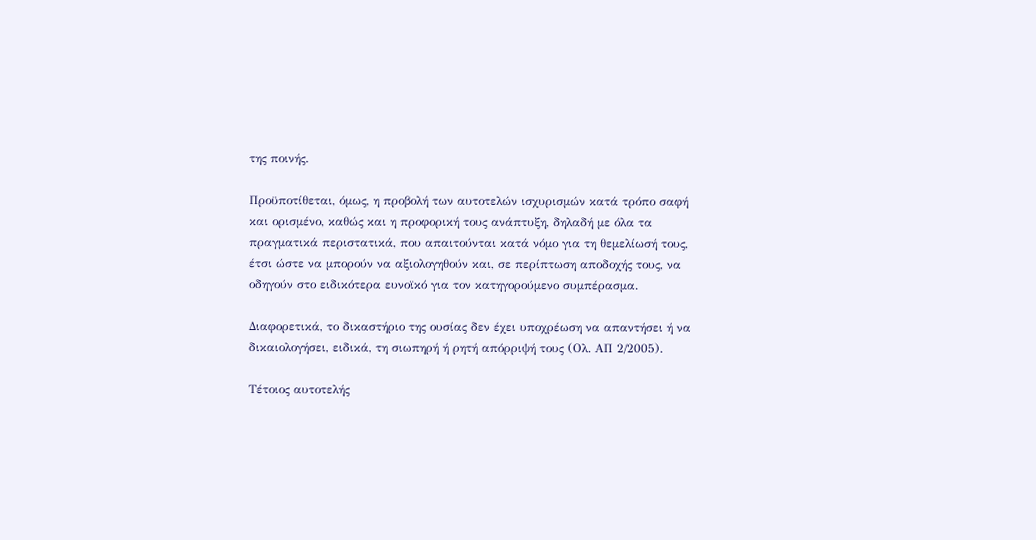της ποινής.

Προϋποτίθεται, όμως, η προβολή των αυτοτελών ισχυρισμών κατά τρόπο σαφή και ορισμένο, καθώς και η προφορική τους ανάπτυξη, δηλαδή με όλα τα πραγματικά περιστατικά, που απαιτούνται κατά νόμο για τη θεμελίωσή τους, έτσι ώστε να μπορούν να αξιολογηθούν και, σε περίπτωση αποδοχής τους, να οδηγούν στο ειδικότερα ευνοϊκό για τον κατηγορούμενο συμπέρασμα.

Διαφορετικά, το δικαστήριο της ουσίας δεν έχει υποχρέωση να απαντήσει ή να δικαιολογήσει, ειδικά, τη σιωπηρή ή ρητή απόρριψή τους (Ολ. ΑΠ 2/2005).

Τέτοιος αυτοτελής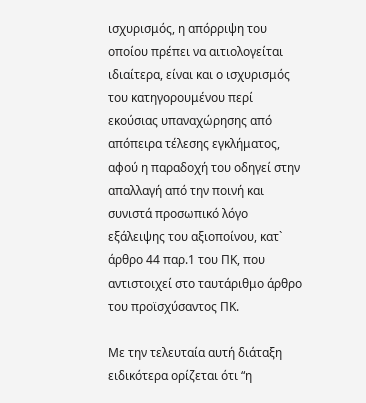ισχυρισμός, η απόρριψη του οποίου πρέπει να αιτιολογείται ιδιαίτερα, είναι και ο ισχυρισμός του κατηγορουμένου περί εκούσιας υπαναχώρησης από απόπειρα τέλεσης εγκλήματος, αφού η παραδοχή του οδηγεί στην απαλλαγή από την ποινή και συνιστά προσωπικό λόγο εξάλειψης του αξιοποίνου, κατ` άρθρο 44 παρ.1 του ΠΚ, που αντιστοιχεί στο ταυτάριθμο άρθρο του προϊσχύσαντος ΠΚ.

Με την τελευταία αυτή διάταξη ειδικότερα ορίζεται ότι “η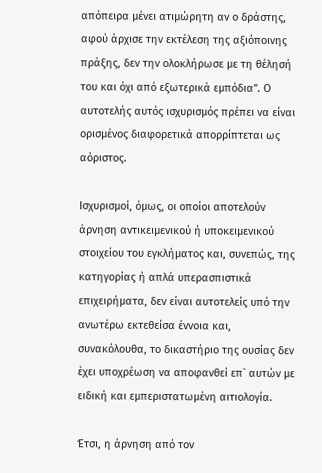απόπειρα μένει ατιμώρητη αν ο δράστης, αφού άρχισε την εκτέλεση της αξιόποινης πράξης, δεν την ολοκλήρωσε με τη θέλησή του και όχι από εξωτερικά εμπόδια”. Ο αυτοτελής αυτός ισχυρισμός πρέπει να είναι ορισμένος διαφορετικά απορρίπτεται ως αόριστος.

Ισχυρισμοί, όμως, οι οποίοι αποτελούν άρνηση αντικειμενικού ή υποκειμενικού στοιχείου του εγκλήματος και, συνεπώς, της κατηγορίας ή απλά υπερασπιστικά επιχειρήματα, δεν είναι αυτοτελείς υπό την ανωτέρω εκτεθείσα έννοια και, συνακόλουθα, το δικαστήριο της ουσίας δεν έχει υποχρέωση να αποφανθεί επ` αυτών με ειδική και εμπεριστατωμένη αιτιολογία.

Έτσι, η άρνηση από τον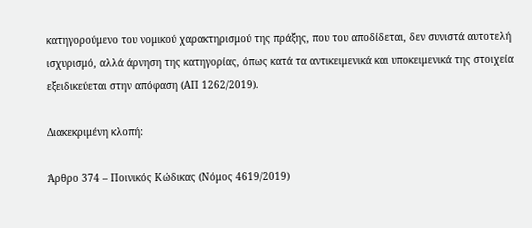κατηγορούμενο του νομικού χαρακτηρισμού της πράξης, που του αποδίδεται, δεν συνιστά αυτοτελή ισχυρισμό, αλλά άρνηση της κατηγορίας, όπως κατά τα αντικειμενικά και υποκειμενικά της στοιχεία εξειδικεύεται στην απόφαση (ΑΠ 1262/2019).

Διακεκριμένη κλοπή:

Άρθρο 374 – Ποινικός Κώδικας (Νόμος 4619/2019)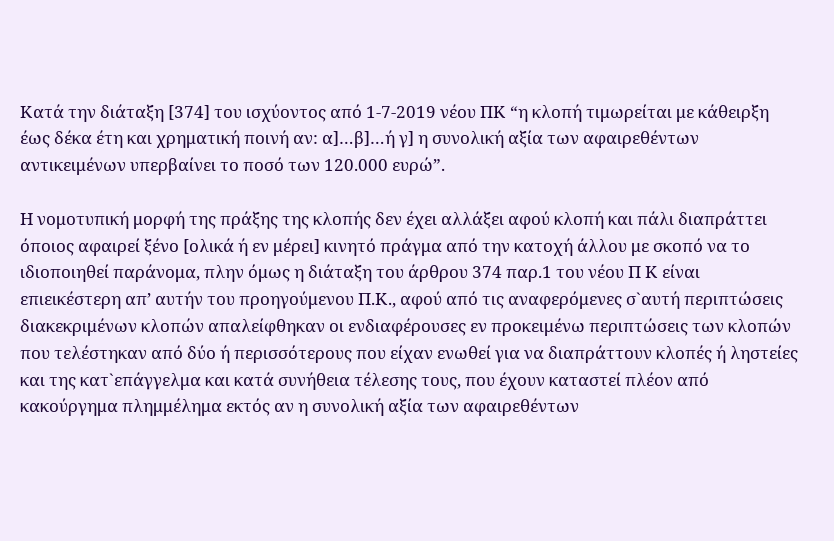Κατά την διάταξη [374] του ισχύοντος από 1-7-2019 νέου ΠΚ “η κλοπή τιμωρείται με κάθειρξη έως δέκα έτη και χρηματική ποινή αν: α]…β]…ή γ] η συνολική αξία των αφαιρεθέντων αντικειμένων υπερβαίνει το ποσό των 120.000 ευρώ”.

Η νομοτυπική μορφή της πράξης της κλοπής δεν έχει αλλάξει αφού κλοπή και πάλι διαπράττει όποιος αφαιρεί ξένο [ολικά ή εν μέρει] κινητό πράγμα από την κατοχή άλλου με σκοπό να το ιδιοποιηθεί παράνομα, πλην όμως η διάταξη του άρθρου 374 παρ.1 του νέου Π Κ είναι επιεικέστερη απ’ αυτήν του προηγούμενου Π.Κ., αφού από τις αναφερόμενες σ`αυτή περιπτώσεις διακεκριμένων κλοπών απαλείφθηκαν οι ενδιαφέρουσες εν προκειμένω περιπτώσεις των κλοπών που τελέστηκαν από δύο ή περισσότερους που είχαν ενωθεί για να διαπράττουν κλοπές ή ληστείες και της κατ`επάγγελμα και κατά συνήθεια τέλεσης τους, που έχουν καταστεί πλέον από κακούργημα πλημμέλημα εκτός αν η συνολική αξία των αφαιρεθέντων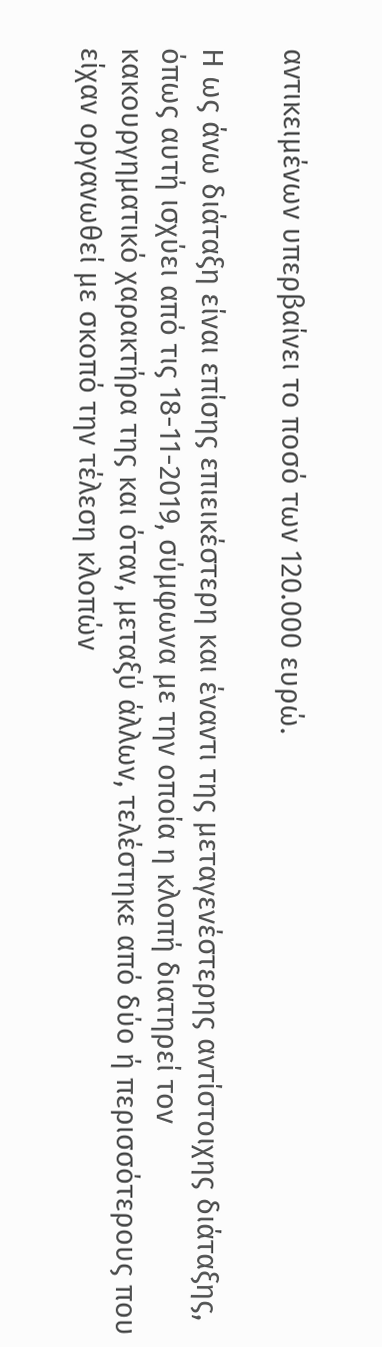αντικειμένων υπερβαίνει το ποσό των 120.000 ευρώ.

Η ως άνω διάταξη είναι επίσης επιεικέστερη και έναντι της μεταγενέστερης αντίστοιχης διάταξης, όπως αυτή ισχύει από τις 18-11-2019, σύμφωνα με την οποία η κλοπή διατηρεί τον κακουργηματικό χαρακτήρα της και όταν, μεταξύ άλλων, τελέστηκε από δύο ή περισσότερους που είχαν οργανωθεί με σκοπό την τέλεση κλοπών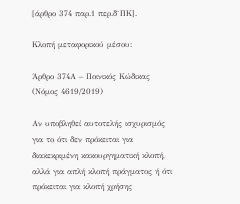[άρθρο 374 παρ.1 περ.δ`ΠΚ].

Κλοπή μεταφορικού μέσου:

Άρθρο 374Α – Ποινικός Κώδικας (Νόμος 4619/2019)

Αν υποβληθεί αυτοτελής ισχυρισμός για το ότι δεν πρόκειται για διακεκριμένη κακουργηματική κλοπή, αλλά για απλή κλοπή πράγματος ή ότι πρόκειται για κλοπή χρήσης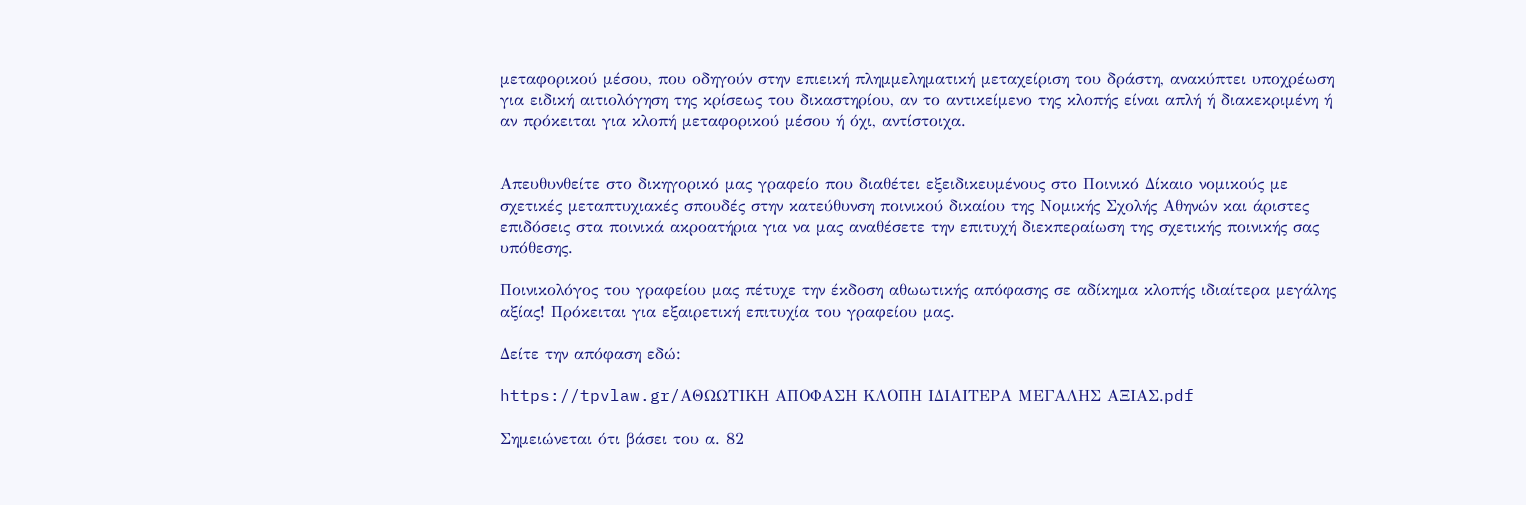μεταφορικού μέσου, που οδηγούν στην επιεική πλημμεληματική μεταχείριση του δράστη, ανακύπτει υποχρέωση για ειδική αιτιολόγηση της κρίσεως του δικαστηρίου, αν το αντικείμενο της κλοπής είναι απλή ή διακεκριμένη ή αν πρόκειται για κλοπή μεταφορικού μέσου ή όχι, αντίστοιχα.


Aπευθυνθείτε στο δικηγορικό μας γραφείο που διαθέτει εξειδικευμένους στο Ποινικό Δίκαιο νομικούς με σχετικές μεταπτυχιακές σπουδές στην κατεύθυνση ποινικού δικαίου της Νομικής Σχολής Αθηνών και άριστες επιδόσεις στα ποινικά ακροατήρια για να μας αναθέσετε την επιτυχή διεκπεραίωση της σχετικής ποινικής σας υπόθεσης.

Ποινικολόγος του γραφείου μας πέτυχε την έκδοση αθωωτικής απόφασης σε αδίκημα κλοπής ιδιαίτερα μεγάλης αξίας! Πρόκειται για εξαιρετική επιτυχία του γραφείου μας.

Δείτε την απόφαση εδώ:

https://tpvlaw.gr/ΑΘΩΩΤΙΚΗ ΑΠΟΦΑΣΗ ΚΛΟΠΗ ΙΔΙΑΙΤΕΡΑ ΜΕΓΑΛΗΣ ΑΞΙΑΣ.pdf

Σημειώνεται ότι βάσει του α. 82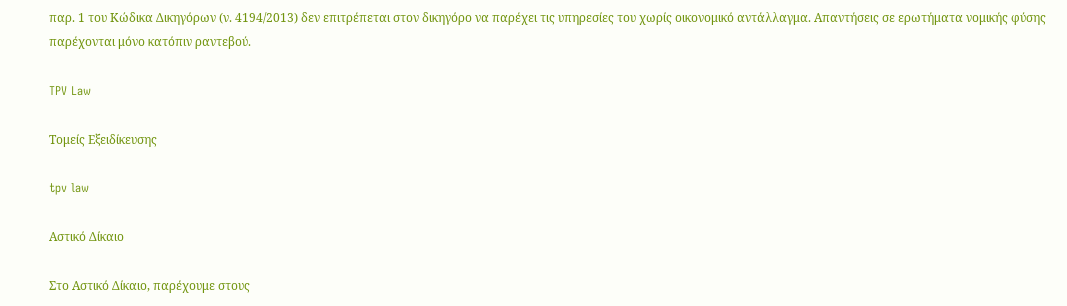παρ. 1 του Κώδικα Δικηγόρων (ν. 4194/2013) δεν επιτρέπεται στον δικηγόρο να παρέχει τις υπηρεσίες του χωρίς οικονομικό αντάλλαγμα. Απαντήσεις σε ερωτήματα νομικής φύσης παρέχονται μόνο κατόπιν ραντεβού.

TPV Law

Τομείς Εξειδίκευσης

tpv law

Αστικό Δίκαιο

Στο Αστικό Δίκαιο, παρέχουμε στους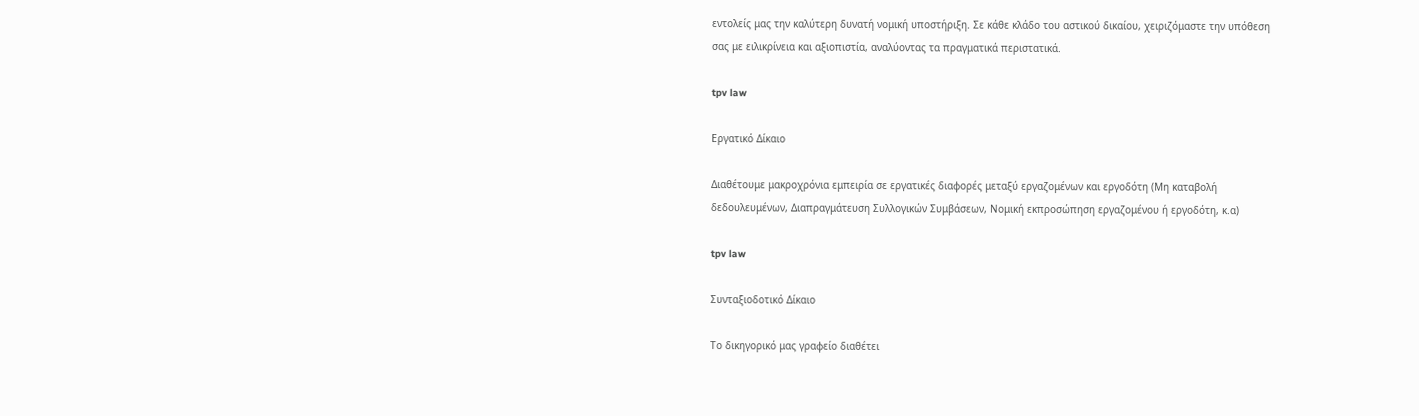εντολείς μας την καλύτερη δυνατή νομική υποστήριξη. Σε κάθε κλάδο του αστικού δικαίου, χειριζόμαστε την υπόθεση σας με ειλικρίνεια και αξιοπιστία, αναλύοντας τα πραγματικά περιστατικά.

tpv law

Εργατικό Δίκαιο

Διαθέτουμε μακροχρόνια εμπειρία σε εργατικές διαφορές μεταξύ εργαζομένων και εργοδότη (Μη καταβολή δεδουλευμένων, Διαπραγμάτευση Συλλογικών Συμβάσεων, Νομική εκπροσώπηση εργαζομένου ή εργοδότη, κ.α)

tpv law

Συνταξιοδοτικό Δίκαιο

Το δικηγορικό μας γραφείο διαθέτει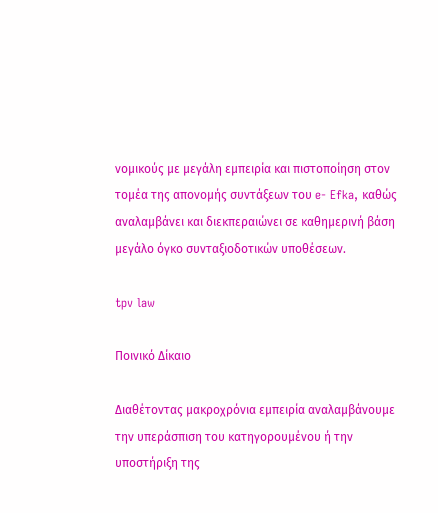νομικούς με μεγάλη εμπειρία και πιστοποίηση στον τομέα της απονομής συντάξεων του e- Efka, καθώς αναλαμβάνει και διεκπεραιώνει σε καθημερινή βάση μεγάλο όγκο συνταξιοδοτικών υποθέσεων.

tpv law

Ποινικό Δίκαιο

Διαθέτοντας μακροχρόνια εμπειρία αναλαμβάνουμε την υπεράσπιση του κατηγορουμένου ή την υποστήριξη της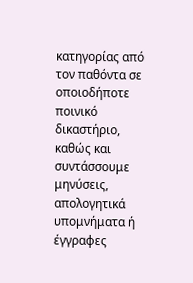κατηγορίας από τον παθόντα σε οποιοδήποτε ποινικό δικαστήριο, καθώς και συντάσσουμε μηνύσεις, απολογητικά υπομνήματα ή έγγραφες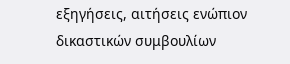εξηγήσεις, αιτήσεις ενώπιον δικαστικών συμβουλίων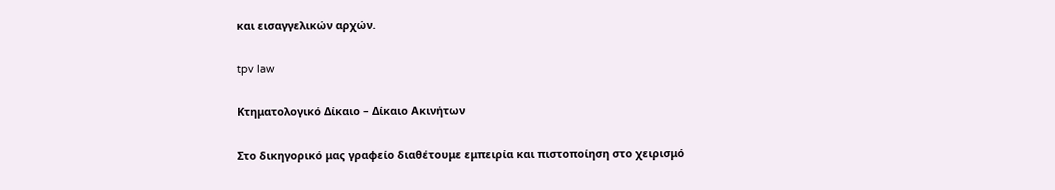και εισαγγελικών αρχών.

tpv law

Κτηματολογικό Δίκαιο – Δίκαιο Ακινήτων

Στο δικηγορικό μας γραφείο διαθέτουμε εμπειρία και πιστοποίηση στο χειρισμό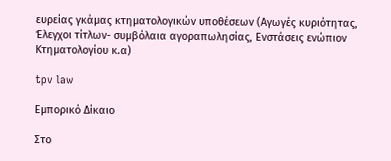ευρείας γκάμας κτηματολογικών υποθέσεων (Αγωγές κυριότητας, Έλεγχοι τίτλων- συμβόλαια αγοραπωλησίας, Ενστάσεις ενώπιον Κτηματολογίου κ.α)

tpv law

Εμπορικό Δίκαιο

Στο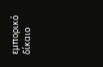εμπορικό δίκαιο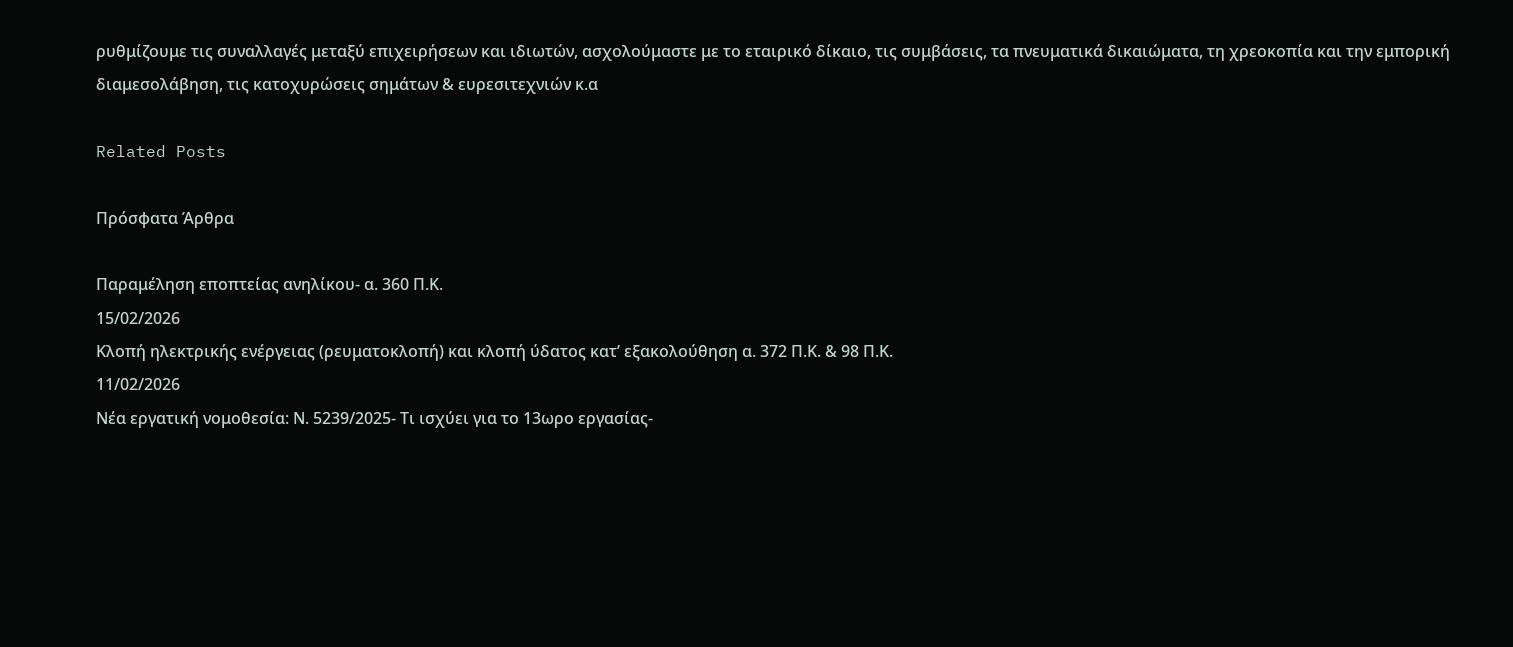ρυθμίζουμε τις συναλλαγές μεταξύ επιχειρήσεων και ιδιωτών, ασχολούμαστε με το εταιρικό δίκαιο, τις συμβάσεις, τα πνευματικά δικαιώματα, τη χρεοκοπία και την εμπορική διαμεσολάβηση, τις κατοχυρώσεις σημάτων & ευρεσιτεχνιών κ.α

Related Posts

Πρόσφατα Άρθρα

Παραμέληση εποπτείας ανηλίκου- α. 360 Π.Κ.
15/02/2026
Κλοπή ηλεκτρικής ενέργειας (ρευματοκλοπή) και κλοπή ύδατος κατ’ εξακολούθηση α. 372 Π.Κ. & 98 Π.Κ.
11/02/2026
Νέα εργατική νομοθεσία: Ν. 5239/2025- Τι ισχύει για το 13ωρο εργασίας-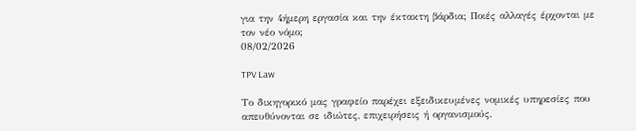για την 4ήμερη εργασία και την έκτακτη βάρδια; Ποιές αλλαγές έρχονται με τον νέο νόμο;
08/02/2026

TPV Law

Το δικηγορικό μας γραφείο παρέχει εξειδικευμένες νομικές υπηρεσίες που απευθύνονται σε ιδιώτες, επιχειρήσεις ή οργανισμούς,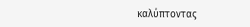καλύπτοντας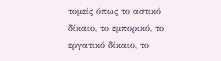τομείς όπως το αστικό δίκαιο, το εμπορικό, το εργατικό δίκαιο, το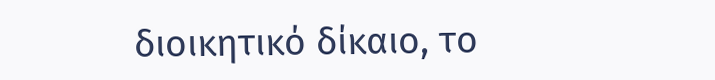διοικητικό δίκαιο, το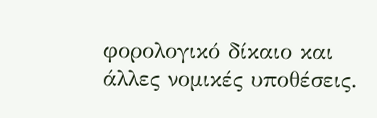φορολογικό δίκαιο και άλλες νομικές υποθέσεις.